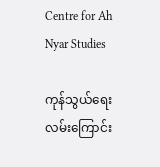Centre for Ah Nyar Studies

ကုန်သွယ်ရေးလမ်းကြောင်း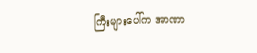ကြီးများပေါ်က အာဏာ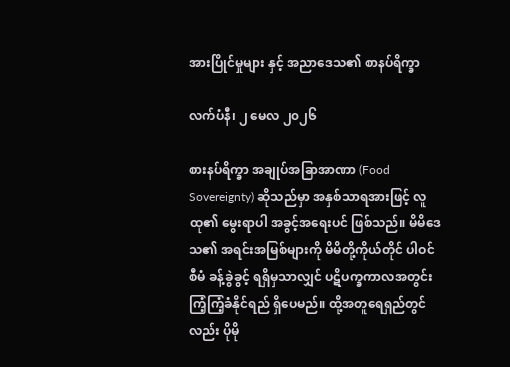အားပြိုင်မှုများ နှင့် အညာဒေသ၏ စာနပ်ရိက္ခာ

လက်ပံနီ၊ ၂ မေလ ၂၀၂၆

စားနပ်ရိက္ခာ အချုပ်အခြာအာဏာ (Food Sovereignty) ဆိုသည်မှာ အနှစ်သာရအားဖြင့် လူထု၏ မွေးရာပါ အခွင့်အရေးပင် ဖြစ်သည်။ မိမိဒေသ၏ အရင်းအမြစ်များကို မိမိတို့ကိုယ်တိုင် ပါဝင်စီမံ ခန့်ခွဲခွင့် ရရှိမှသာလျှင် ပဋိပက္ခကာလအတွင်း ကြံ့ကြံ့ခံနိုင်ရည် ရှိပေမည်။ ထို့အတူရေရှည်တွင်လည်း ပိုမို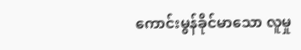ကောင်းမွန်ခိုင်မာသော လူမှု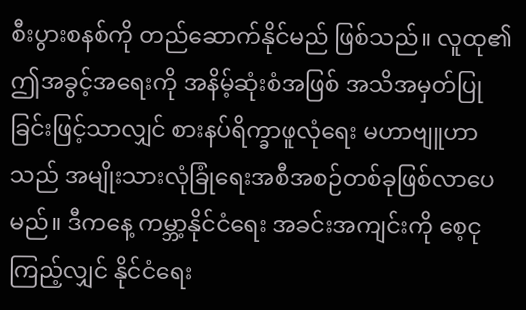စီးပွားစနစ်ကို တည်ဆောက်နိုင်မည် ဖြစ်သည်။ လူထု၏ ဤအခွင့်အရေးကို အနိမ့်ဆုံးစံအဖြစ် အသိအမှတ်ပြုခြင်းဖြင့်သာလျှင် စားနပ်ရိက္ခာဖူလုံရေး မဟာဗျူဟာသည် အမျိုးသားလုံခြုံရေးအစီအစဉ်တစ်ခုဖြစ်လာပေမည်။ ဒီကနေ့ ကမ္ဘာ့နိုင်ငံရေး အခင်းအကျင်းကို စေ့ငုကြည့်လျှင် နိုင်ငံရေး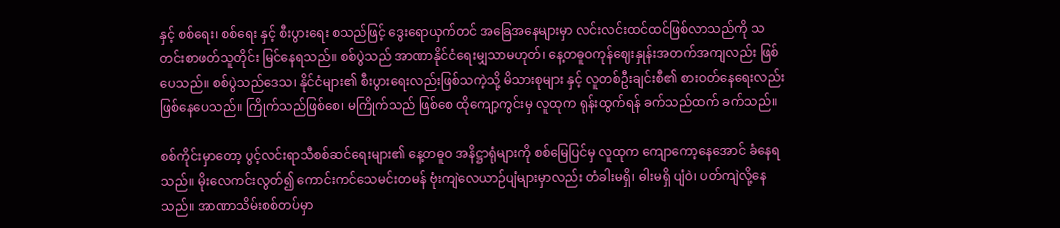နှင့် စစ်ရေး၊ စစ်ရေး နှင့် စီးပွားရေး စသည်ဖြင့် ဒွေးရောယှက်တင် အခြေအနေများမှာ လင်းလင်းထင်ထင်ဖြစ်လာသည်ကို သတင်းစာဖတ်သူတိုင်း မြင်နေရသည်။ စစ်ပွဲသည် အာဏာနိုင်ငံရေးမျှသာမဟုတ်၊ နေ့တဓူဝကုန်ဈေးနှုန်းအတက်အကျလည်း ဖြစ်ပေသည်။ စစ်ပွဲသည်ဒေသ၊ နိုင်ငံများ၏ စီးပွားရေးလည်းဖြစ်သကဲ့သို့ မိသားစုများ နှင့် လူတစ်ဦးချင်းစီ၏ စားဝတ်နေရေးလည်း ဖြစ်နေပေသည်။ ကြိုက်သည်ဖြစ်စေ၊ မကြိုက်သည် ဖြစ်စေ ထိုကျော့ကွင်းမှ လူထုက ရုန်းထွက်ရန် ခက်သည်ထက် ခက်သည်။

စစ်ကိုင်းမှာတော့ ပွင့်လင်းရာသီစစ်ဆင်ရေးများ၏ နေ့တဓူဝ အနိဋ္ဌာရုံများကို စစ်မြေပြင်မှ လူထုက ကျောကော့နေအောင် ခံနေရသည်။ မိုးလေကင်းလွတ်၍ ကောင်းကင်သေမင်းတမန် ဗုံးကျဲလေယာဉ်ပျံများမှာလည်း တံခါးမရှိ၊ ဓါးမရှိ ပျံဝဲ၊ ပတ်ကျဲလို့နေသည်။ အာဏာသိမ်းစစ်တပ်မှာ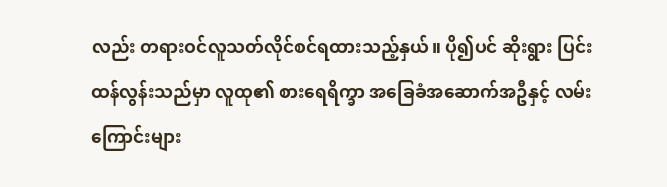လည်း တရားဝင်လူသတ်လိုင်စင်ရထားသည့်နှယ်။ ပို၍ပင် ဆိုးရွား ပြင်းထန်လွန်းသည်မှာ လူထု၏ စားရေရိက္ခာ အခြေခံအဆောက်အဦနှင့် လမ်းကြောင်းများ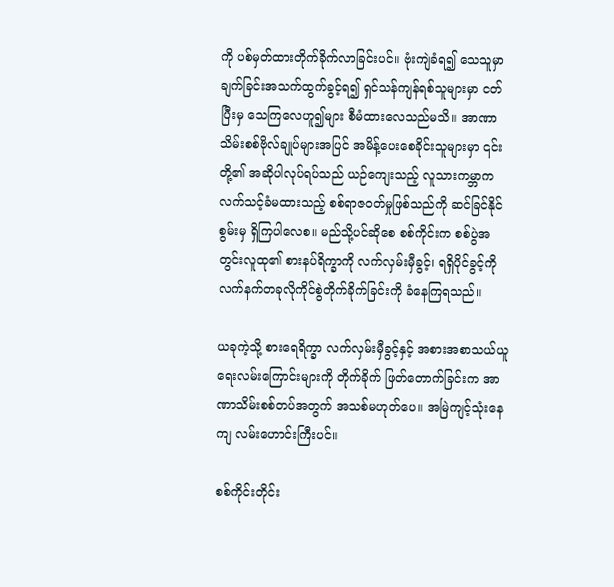ကို ပစ်မှတ်ထားတိုက်ခိုက်လာခြင်းပင်။ ဗုံးကျဲခံရ၍ သေသူမှာ ချက်ခြင်းအသက်ထွက်ခွင့်ရ၍ ရှင်သန်ကျန်ရစ်သူများမှာ ငတ်ပြီးမှ သေကြလေဟူ၍များ စီမံထားလေသည်မသိ။ အာဏာသိမ်းစစ်ဗိုလ်ချုပ်များအပြင် အမိန့်ပေးစေခိုင်းသူများမှာ ၎င်းတို့၏ အဆိုပါလုပ်ရပ်သည် ယဉ်ကျေးသည့် လူသားကမ္ဘာက လက်သင့်ခံမထားသည့် စစ်ရာဇဝတ်မှုဖြစ်သည်ကို ဆင်ခြင်နိုင်စွမ်းမှ ရှိကြပါလေစ။ မည်သို့ပင်ဆိုစေ စစ်ကိုင်းက စစ်ပွဲအတွင်းလူထု၏ စားနပ်ရိက္ခာကို လက်လှမ်းမှီခွင့်၊ ရရှိပိုင်ခွင့်ကို လက်နက်တခုလိုကိုင်စွဲတိုက်ခိုက်ခြင်းကို ခံနေကြရသည်။

ယခုကဲ့သို့ စားရေရိက္ခာ လက်လှမ်းမှီခွင့်နှင့် အစားအစာသယ်ယူရေးလမ်းကြောင်းများကို တိုက်ခိုက် ဖြတ်တောက်ခြင်းက အာဏာသိမ်းစစ်တပ်အတွက် အသစ်မဟုတ်ပေ။ အမြဲကျင့်သုံးနေကျ လမ်းဟောင်းကြီးပင်။

စစ်ကိုင်းတိုင်း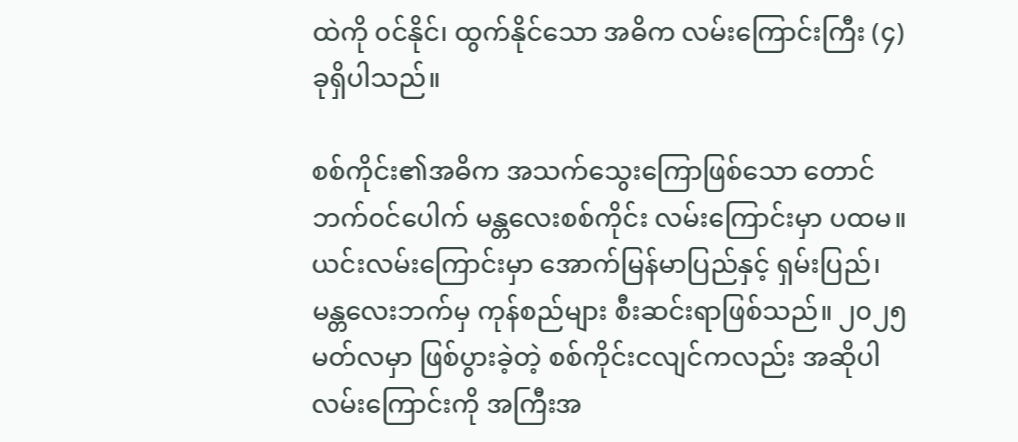ထဲကို ၀င်နိုင်၊ ထွက်နိုင်သော အဓိက လမ်းကြောင်းကြီး (၄) ခုရှိပါသည်။

စစ်ကိုင်း၏အဓိက အသက်သွေးကြောဖြစ်သော တောင်ဘက်၀င်ပေါက် မန္တလေးစစ်ကိုင်း လမ်းကြောင်းမှာ ပထမ။ ယင်းလမ်းကြောင်းမှာ အောက်မြန်မာပြည်နှင့် ရှမ်းပြည်၊ မန္တလေးဘက်မှ ကုန်စည်များ စီးဆင်းရာဖြစ်သည်။ ၂၀၂၅ မတ်လမှာ ဖြစ်ပွားခဲ့တဲ့ စစ်ကိုင်းငလျင်ကလည်း အဆိုပါလမ်းကြောင်းကို အကြီးအ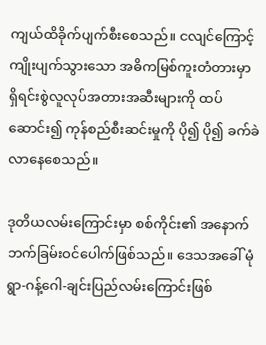ကျယ်ထိခိုက်ပျက်စီးစေသည်။ ငလျင်ကြောင့် ကျိုးပျက်သွားသော အဓိကမြစ်ကူးတံတားမှာ ရှိရင်းစွဲလူလုပ်အတားအဆီးများကို ထပ်ဆောင်း၍ ကုန်စည်စီးဆင်းမှုကို ပို၍ ပို၍ ခက်ခဲလာနေစေသည်။

ဒုတိယလမ်းကြောင်းမှာ စစ်ကိုင်း၏ အနောက်ဘက်ခြမ်းဝင်ပေါက်ဖြစ်သည်။ ဒေသအခေါ် မုံရွာ-ဂန့်ဂေါ-ချင်းပြည်လမ်းကြောင်းဖြစ်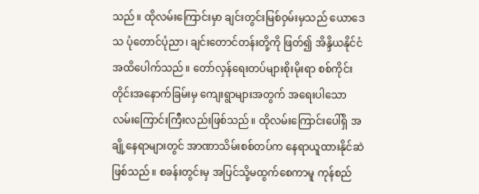သည်။ ထိုလမ်းကြောင်းမှာ ချင်းတွင်းမြစ်ဝှမ်းမှသည် ယောဒေသ ပုံတောင်ပုံညာ၊ ချင်းတောင်တန်းတို့ကို ဖြတ်၍ အိန္ဒိယနိုင်ငံအထိပေါက်သည်။ တော်လှန်ရေးတပ်များစိုးမိုးရာ စစ်ကိုင်းတိုင်းအနောက်ခြမ်းမှ ကျေးရွာများအတွက် အရေးပါသော လမ်းကြောင်းကြီးလည်းဖြစ်သည်။ ထိုလမ်းကြောင်းပေါ်ရှိ အချို့နေရာများတွင် အာဏာသိမ်းစစ်တပ်က နေရာယူထားနိုင်ဆဲဖြစ်သည်။ စခန်းတွင်းမှ အပြင်သို့မထွက်စေကာမူ ကုန်စည်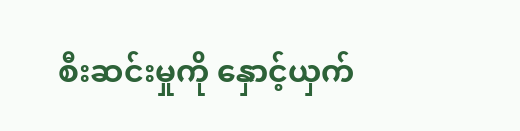စီးဆင်းမှုကို နှောင့်ယှက်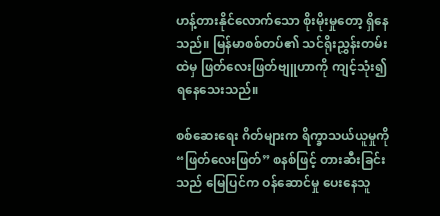ဟန့်တားနိုင်လောက်သော စိုးမိုးမှုတော့ ရှိနေသည်။ မြန်မာစစ်တပ်၏ သင်ရိုးညွှန်းတမ်းထဲမှ ဖြတ်လေးဖြတ်ဗျူဟာကို ကျင့်သုံး၍ ရနေသေးသည်။

စစ်ဆေးရေး ဂိတ်များက ရိက္ခာသယ်ယူမှုကို “ဖြတ်လေးဖြတ်” စနစ်ဖြင့် တားဆီးခြင်းသည် မြေပြင်က ဝန်ဆောင်မှု ပေးနေသူ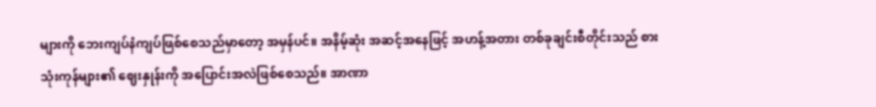များကို ဘေးကျပ်နံကျပ်ဖြစ်စေသည်မှာတော့ အမှန်ပင်။ အနိမ့်ဆုံး အဆင့်အနေဖြင့် အဟန့်အတား တစ်ခုချင်းစီတိုင်းသည် စားသုံးကုန်များ၏ ဈေးနှုန်းကို အပြောင်းအလဲဖြစ်စေသည်။ အာဏာ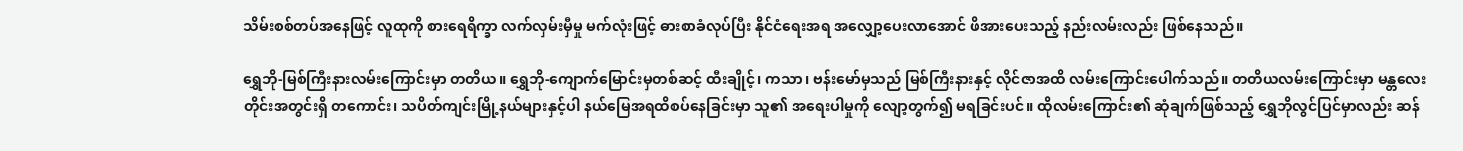သိမ်းစစ်တပ်အနေဖြင့် လူထုကို စားရေရိက္ခာ လက်လှမ်းမှီမှု မက်လုံးဖြင့် ဓားစာခံလုပ်ပြီး နိုင်ငံရေးအရ အလျှော့ပေးလာအောင် ဖိအားပေးသည့် နည်းလမ်းလည်း ဖြစ်နေသည်။

ရွှေဘို-မြစ်ကြီးနားလမ်းကြောင်းမှာ တတိယ။ ရွှေဘို-ကျောက်မြောင်းမှတစ်ဆင့် ထီးချိုင့်၊ ကသာ၊ ဗန်းမော်မှသည် မြစ်ကြီးနားနှင့် လိုင်ဇာအထိ လမ်းကြောင်းပေါက်သည်။ တတိယလမ်းကြောင်းမှာ မန္တလေးတိုင်းအတွင်းရှိ တကောင်း၊ သပိတ်ကျင်းမြို့နယ်များနှင့်ပါ နယ်မြေအရထိစပ်နေခြင်းမှာ သူ၏ အရေးပါမှုကို လျော့တွက်၍ မရခြင်းပင်။ ထိုလမ်းကြောင်း၏ ဆုံချက်ဖြစ်သည့် ရွှေဘိုလွင်ပြင်မှာလည်း ဆန်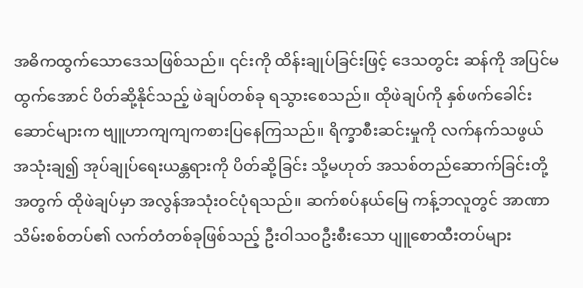အဓိကထွက်သောဒေသဖြစ်သည်။ ၎င်းကို ထိန်းချုပ်ခြင်းဖြင့် ဒေသတွင်း ဆန်ကို အပြင်မထွက်အောင် ပိတ်ဆို့နိုင်သည့် ဖဲချပ်တစ်ခု ရသွားစေသည်။ ထိုဖဲချပ်ကို နှစ်ဖက်ခေါင်းဆောင်များက ဗျူဟာကျကျကစားပြနေကြသည်။ ရိက္ခာစီးဆင်းမှုကို လက်နက်သဖွယ် အသုံးချ၍ အုပ်ချုပ်ရေးယန္တရားကို ပိတ်ဆို့ခြင်း သို့မဟုတ် အသစ်တည်ဆောက်ခြင်းတို့အတွက် ထိုဖဲချပ်မှာ အလွန်အသုံးဝင်ပုံရသည်။ ဆက်စပ်နယ်မြေ ကန့်ဘလူတွင် အာဏာသိမ်းစစ်တပ်၏ လက်တံတစ်ခုဖြစ်သည့် ဦးဝါသဝဦးစီးသော ပျူစောထီးတပ်များ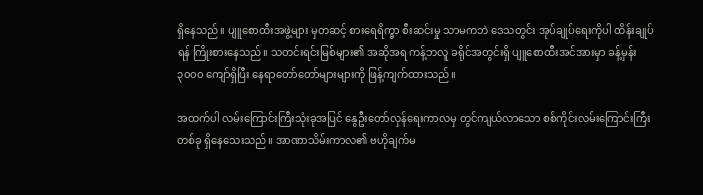ရှိနေသည်။ ပျူစောထီးအဖွဲ့များ မှတဆင့် စားရေရိက္ခာ စီးဆင်းမှု သာမကဘဲ ဒေသတွင်း အုပ်ချုပ်ရေးကိုပါ ထိန်းချုပ်ရန် ကြိုးစားနေသည်။ သတင်းရင်းမြစ်များ၏ အဆိုအရ ကန့်ဘလူ ခရိုင်အတွင်းရှိ ပျူစောထီးအင်အားမှာ ခန့်မှန်း ၃၀၀၀ ကျော်ရှိပြီး နေရာတော်တော်များများကို ဖြန့်ကျက်ထားသည်။

အထက်ပါ လမ်းကြောင်းကြီးသုံးခုအပြင် နွေဦးတော်လှန်ရေးကာလမှ တွင်ကျယ်လာသော စစ်ကိုင်းလမ်းကြောင်းကြီးတစ်ခု ရှိနေသေးသည်။ အာဏာသိမ်းကာလ၏ ဗဟိုချက်မ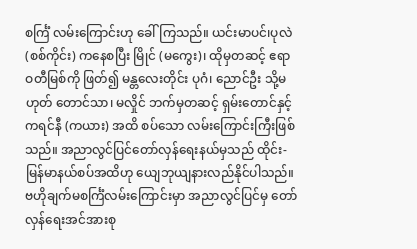စင်္ကြံ လမ်းကြောင်းဟု ခေါ်ကြသည်။ ယင်းမာပင်၊ပုလဲ (စစ်ကိုင်း) ကနေစပြီး မြိုင် (မကွေး)၊ ထိုမှတဆင့် ဧရာဝတီမြစ်ကို ဖြတ်၍ မန္တလေးတိုင်း ပုဂံ၊ ညောင်ဦး သို့မဟုတ် တောင်သာ၊ မလှိုင် ဘက်မှတဆင့် ရှမ်းတောင်နှင့်ကရင်နီ (ကယား) အထိ စပ်သော လမ်းကြောင်းကြီးဖြစ်သည်။ အညာလွင်ပြင်တော်လှန်ရေးနယ်မှသည် ထိုင်း-မြန်မာနယ်စပ်အထိဟု ယျေဘုယျနားလည်နိုင်ပါသည်။ ဗဟိုချက်မစင်္ကြံလမ်းကြောင်းမှာ အညာလွင်ပြင်မှ တော်လှန်ရေးအင်အားစု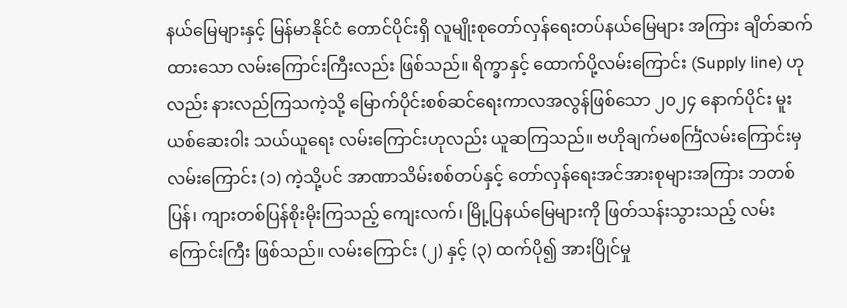နယ်မြေများနှင့် မြန်မာနိုင်ငံ တောင်ပိုင်းရှိ လူမျိုးစုတော်လှန်ရေးတပ်နယ်မြေများ အကြား ချိတ်ဆက်ထားသော လမ်းကြောင်းကြီးလည်း ဖြစ်သည်။ ရိက္ခာနှင့် ထောက်ပို့လမ်းကြောင်း (Supply line) ဟုလည်း နားလည်ကြသကဲ့သို့ မြောက်ပိုင်းစစ်ဆင်ရေးကာလအလွန်ဖြစ်သော ၂၀၂၄ နောက်ပိုင်း မူးယစ်ဆေး၀ါး သယ်ယူရေး လမ်းကြောင်းဟုလည်း ယူဆကြသည်။ ဗဟိုချက်မစင်္ကြံလမ်းကြောင်းမှ လမ်းကြောင်း (၁) ကဲ့သို့ပင် အာဏာသိမ်းစစ်တပ်နှင့် တော်လှန်ရေးအင်အားစုများအကြား ဘတစ်ပြန်၊ ကျားတစ်ပြန်စိုးမိုးကြသည့် ကျေးလက်၊ မြို့ပြနယ်မြေများကို ဖြတ်သန်းသွားသည့် လမ်းကြောင်းကြီး ဖြစ်သည်။ လမ်းကြောင်း (၂) နှင့် (၃) ထက်ပို၍ အားပြိုင်မှု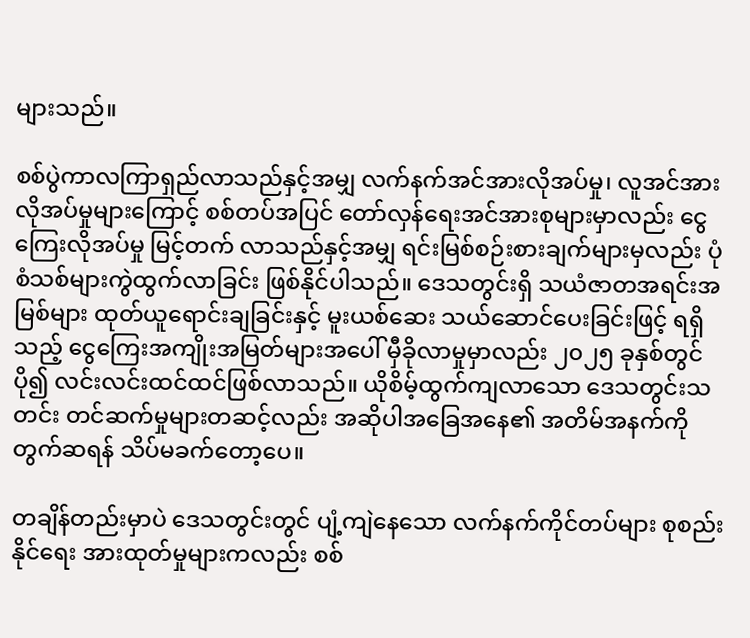များသည်။

စစ်ပွဲကာလကြာရှည်လာသည်နှင့်အမျှ လက်နက်အင်အားလိုအပ်မှု၊ လူအင်အား လိုအပ်မှုများကြောင့် စစ်တပ်အပြင် တော်လှန်ရေးအင်အားစုများမှာလည်း ငွေကြေးလိုအပ်မှု မြင့်တက် လာသည်နှင့်အမျှ ရင်းမြစ်စဉ်းစားချက်များမှလည်း ပုံစံသစ်များကွဲထွက်လာခြင်း ဖြစ်နိုင်ပါသည်။ ဒေသတွင်းရှိ သယံဇာတအရင်းအမြစ်များ ထုတ်ယူရောင်းချခြင်းနှင့် မူးယစ်ဆေး သယ်ဆောင်ပေးခြင်းဖြင့် ရရှိသည့် ငွေကြေးအကျိုးအမြတ်များအပေါ် မှီခိုလာမှုမှာလည်း ၂၀၂၅ ခုနှစ်တွင် ပို၍ လင်းလင်းထင်ထင်ဖြစ်လာသည်။ ယိုစိမ့်ထွက်ကျလာသော ဒေသတွင်းသတင်း တင်ဆက်မှုများတဆင့်လည်း အဆိုပါအခြေအနေ၏ အတိမ်အနက်ကို တွက်ဆရန် သိပ်မခက်တော့ပေ။

တချိန်တည်းမှာပဲ ဒေသတွင်းတွင် ပျံ့ကျဲနေသော လက်နက်ကိုင်တပ်များ စုစည်းနိုင်ရေး အားထုတ်မှုများကလည်း စစ်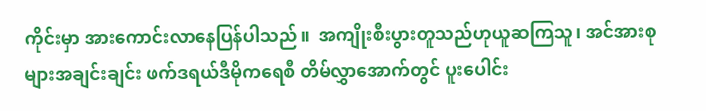ကိုင်းမှာ အားကောင်းလာနေပြန်ပါသည်။  အကျိုးစီးပွားတူသည်ဟုယူဆကြသူ၊ အင်အားစုများအချင်းချင်း ဖက်ဒရယ်ဒီမိုကရေစီ တိမ်လွှာအောက်တွင် ပူးပေါင်း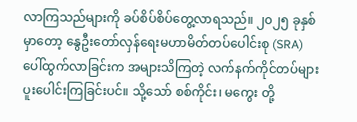လာကြသည်များကို ခပ်စိပ်စိပ်တွေ့လာရသည်။ ၂၀၂၅ ခုနှစ်မှာတော့ နွေဦးတော်လှန်ရေးမဟာမိတ်တပ်ပေါင်းစု (SRA) ပေါ်ထွက်လာခြင်းက အများသိကြတဲ့ လက်နက်ကိုင်တပ်များ ပူးပေါင်းကြခြင်းပင်။ သို့သော် စစ်ကိုင်း၊ မကွေး တို့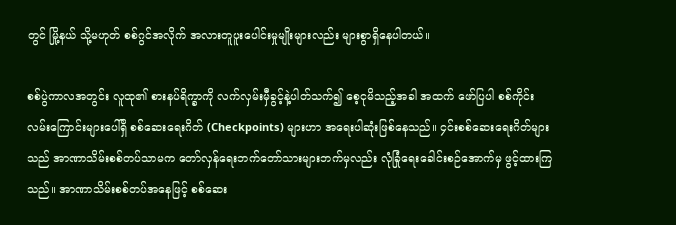တွင် မြို့နယ် သို့မဟုတ် စစ်ဂွင်အလိုက် အလားတူပူးပေါင်းမှုမျိုးများလည်း များစွာရှိနေပါတယ်။

စစ်ပွဲကာလအတွင်း လူထု၏ စားနပ်ရိက္ခာကို လက်လှမ်းမှီခွင့်နဲ့ပါတ်သက်၍ စေ့ငုမိသည့်အခါ အထက် ဖော်ပြပါ စစ်ကိုင်းလမ်းကြောင်းများပေါ်ရှိ စစ်ဆေးရေးဂိတ် (Checkpoints) များဟာ အရေးပါဆုံးဖြစ်နေသည်။ ၄င်းစစ်ဆေးရေးဂိတ်များသည် အာဏာသိမ်းစစ်တပ်သာမက တော်လှန်ရေးဘက်တော်သားများဘက်မှလည်း လုံခြုံရေးခေါင်းစဉ်အောက်မှ ဖွင့်ထားကြသည်။ အာဏာသိမ်းစစ်တပ်အနေဖြင့် စစ်ဆေး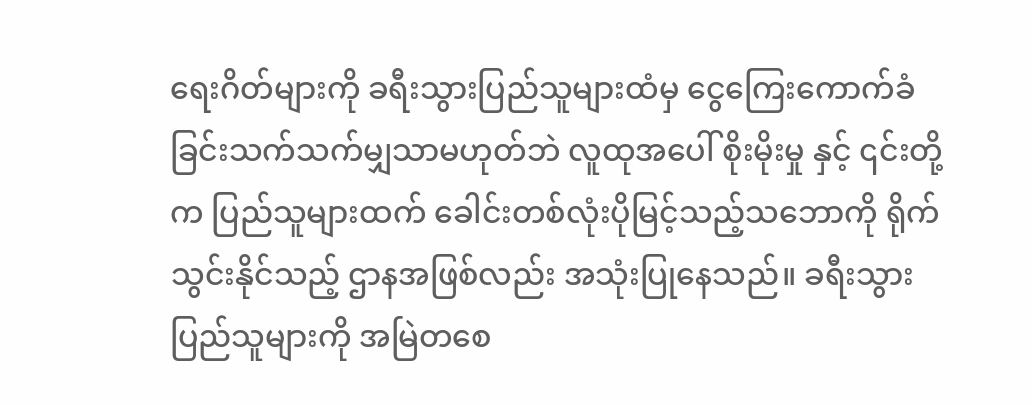ရေးဂိတ်များကို ခရီးသွားပြည်သူများထံမှ ငွေကြေးကောက်ခံ ခြင်းသက်သက်မျှသာမဟုတ်ဘဲ လူထုအပေါ် စိုးမိုးမှု နှင့် ၎င်းတို့က ပြည်သူများထက် ခေါင်းတစ်လုံးပိုမြင့်သည့်သဘောကို ရိုက်သွင်းနိုင်သည့် ဌာနအဖြစ်လည်း အသုံးပြုနေသည်။ ခရီးသွားပြည်သူများကို အမြဲတစေ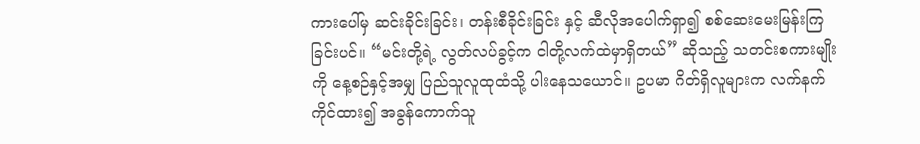ကားပေါ်မှ ဆင်းခိုင်းခြင်း၊ တန်းစီခိုင်းခြင်း နှင့် ဆီလိုအပေါက်ရှာ၍ စစ်ဆေးမေးမြန်းကြခြင်းပင်။ “မင်းတို့ရဲ့ လွတ်လပ်ခွင့်က ငါတို့လက်ထဲမှာရှိတယ်” ဆိုသည့် သတင်းစကားမျိုးကို နေ့စဉ်နှင့်အမျှ ပြည်သူလူထုထံသို့ ပါးနေသယောင်။ ဥပမာ ဂိတ်ရှိလူများက လက်နက်ကိုင်ထား၍ အခွန်ကောက်သူ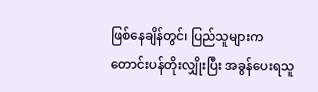ဖြစ်နေချိန်တွင်၊ ပြည်သူများက တောင်းပန်တိုးလျှိုးပြီး အခွန်ပေးရသူ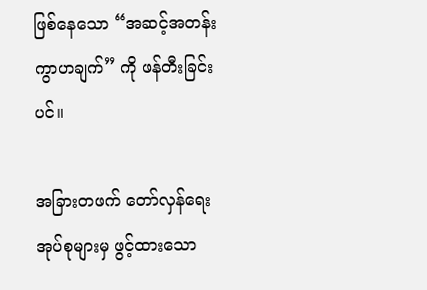ဖြစ်နေသော “အဆင့်အတန်းကွာဟချက်” ကို ဖန်တီးခြင်းပင်။

အခြားတဖက် တော်လှန်‌ရေးအုပ်စုများမှ ဖွင့်ထားသော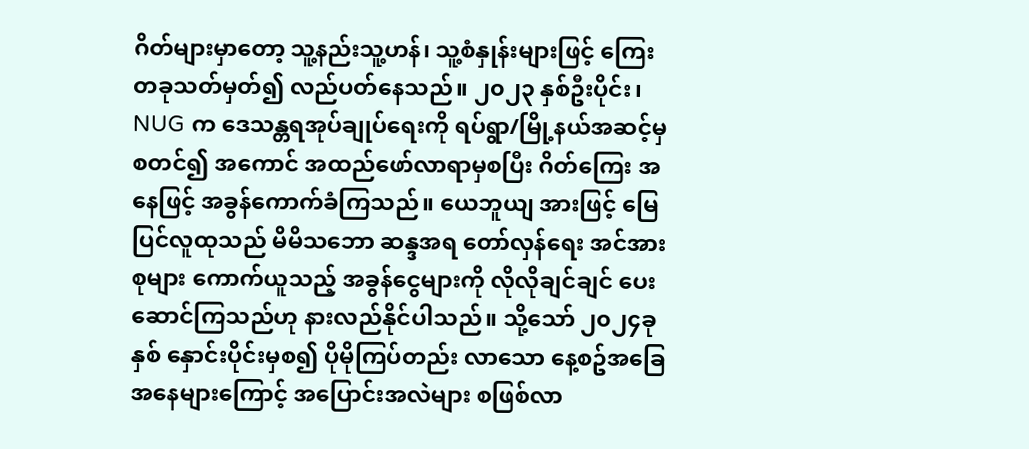ဂိတ်များမှာတော့ သူ့နည်းသူ့ဟန်၊ သူ့စံနှုန်းများဖြင့် ကြေးတခုသတ်မှတ်၍ လည်ပတ်နေသည်။ ၂၀၂၃ နှစ်ဦးပိုင်း၊ NUG က ဒေသန္တရအုပ်ချုပ်ရေးကို ရပ်ရွာ/မြို့နယ်အဆင့်မှစတင်၍ အကောင် အထည်ဖော်လာရာမှစပြီး ဂိတ်ကြေး အနေဖြင့် အခွန်ကောက်ခံကြသည်။ ယေဘူယျ အားဖြင့် မြေပြင်လူထုသည် မိမိသဘော ဆန္ဒအရ တော်လှန်ရေး အင်အားစုများ ကောက်ယူသည့် အခွန်ငွေများကို လိုလိုချင်ချင် ပေးဆောင်ကြသည်ဟု နားလည်နိုင်ပါသည်။ သို့သော် ၂၀၂၄ခုနှစ် နှောင်းပိုင်းမှစ၍ ပိုမိုကြပ်တည်း လာသော နေ့စဥ်အခြေအနေများကြောင့် အပြောင်းအလဲများ စဖြစ်လာ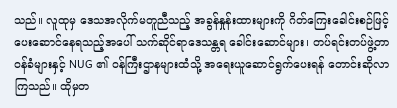သည်။ လူထုမှ ဒေသအလိုက်မတူညီသည့် အခွန်နှုန်းထားများကို ဂိတ်ကြေးခေါင်းစဉ်ဖြင့် ပေးဆောင်နေရသည့်အပေါ် သက်ဆိုင်ရာဒေသန္တရ ခေါင်းဆောင်များ၊ တပ်ရင်းတပ်ဖွဲ့တာ၀န်ခံများနှင့် NUG ၏ ဝန်ကြီးဌာနများထံသို့ အရေးယူဆောင်ရွက်ပေးရန် တောင်းဆိုလာကြသည်။ ထိုမှတ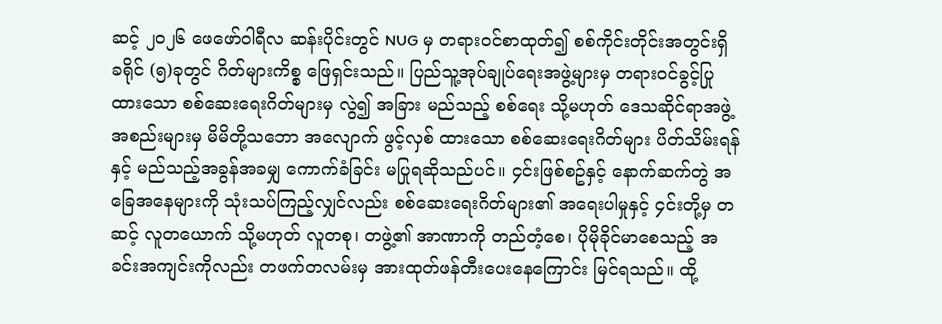ဆင့် ၂၀၂၆ ဖေဖော်၀ါရီလ ဆန်းပိုင်းတွင် NUG မှ တရား၀င်စာထုတ်၍ စစ်ကိုင်းတိုင်းအတွင်းရှိ ခရိုင် (၅)ခုတွင် ဂိတ်များကိစ္စ ဖြေရှင်းသည်။ ပြည်သူ့အုပ်ချုပ်ရေးအဖွဲ့များမှ တရား၀င်ခွင့်ပြုထားသော စစ်ဆေးရေးဂိတ်များမှ လွဲ၍ အခြား မည်သည့် စစ်ရေး သို့မဟုတ် ဒေသဆိုင်ရာအဖွဲ့အစည်းများမှ မိမိတို့သဘော အလျောက် ဖွင့်လှစ် ထားသော စစ်ဆေးရေးဂိတ်များ ပိတ်သိမ်းရန်နှင့် မည်သည့်အခွန်အခမျှ ကောက်ခံခြင်း မပြုရဆိုသည်ပင်။ ၄င်းဖြစ်စဥ်နှင့် နောက်ဆက်တွဲ အခြေအနေများကို သုံးသပ်ကြည့်လျှင်လည်း စစ်ဆေးရေးဂိတ်များ၏ အရေးပါမှုနှင့် ၄င်းတို့မှ တဆင့် လူတယောက် သို့မဟုတ် လူတစု၊ တဖွဲ့၏ အာဏာကို တည်တံ့စေ၊ ပိုမိုခိုင်မာစေသည့် အခင်းအကျင်းကိုလည်း တဖက်တလမ်းမှ အားထုတ်ဖန်တီးပေးနေကြောင်း မြင်ရသည်။ ထို့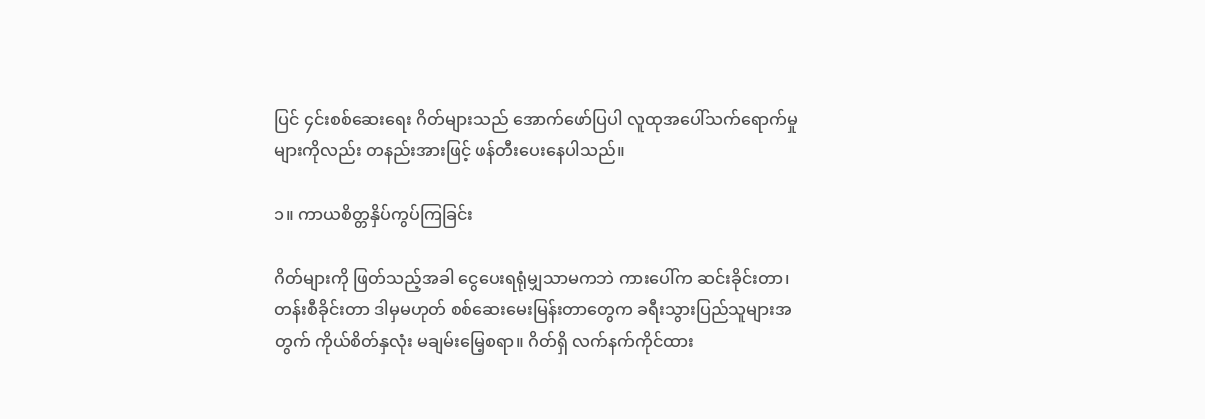ပြင် ၄င်းစစ်ဆေး‌ရေး ဂိတ်များသည် အောက်ဖော်ပြပါ လူထုအပေါ်သက်ရောက်မှုများကိုလည်း တနည်းအားဖြင့် ဖန်တီးပေးနေပါသည်။

၁။ ကာယစိတ္တနှိပ်ကွပ်ကြခြင်း

ဂိတ်များကို ဖြတ်သည့်အခါ ငွေပေးရရုံမျှသာမကဘဲ ကားပေါ်က ဆင်းခိုင်းတာ၊ တန်းစီခိုင်းတာ ဒါမှမဟုတ် စစ်ဆေးမေးမြန်းတာတွေက ခရီးသွားပြည်သူများအတွက် ကိုယ်စိတ်နှလုံး မချမ်းမြေ့စရာ။ ဂိတ်ရှိ လက်နက်ကိုင်ထား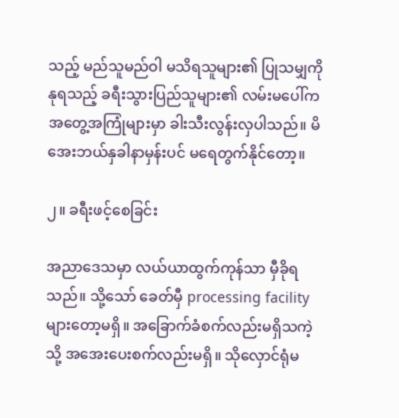သည့် မည်သူမည်ဝါ မသိရသူများ၏ ပြုသမျှကို နုရသည့် ခရီးသွားပြည်သူများ၏ လမ်းမပေါ်က အတွေ့အကြုံများမှာ ခါးသီးလွန်းလှပါသည်။ မိအေးဘယ်နှခါနာမှန်းပင် မရေတွက်နိုင်တော့။

၂။ ခရီးဖင့်စေခြင်း

အညာဒေသမှာ လယ်ယာထွက်ကုန်သာ မှီခိုရသည်။ သို့သော် ခေတ်မှီ processing facility များတော့မရှိ။ အခြောက်ခံစက်လည်းမရှိသကဲ့သို့ အအေးပေးစက်လည်းမရှိ။ သိုလှောင်ရုံမ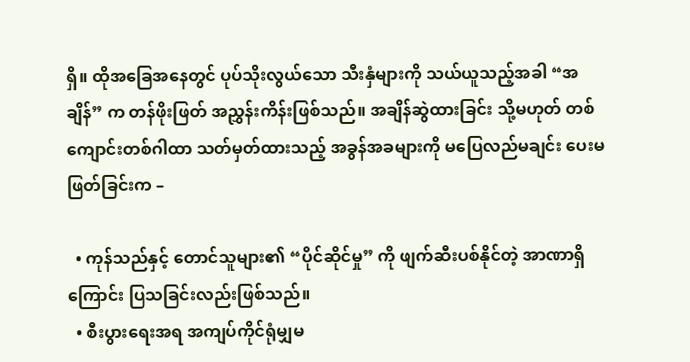ရှိ။ ထိုအခြေအနေတွင် ပုပ်သိုးလွယ်သော သီးနှံများကို သယ်ယူသည့်အခါ “အချိန်” က တန်ဖိုးဖြတ် အညွှန်းကိန်းဖြစ်သည်။ အချိန်ဆွဲထားခြင်း သို့မဟုတ် တစ်ကျောင်းတစ်ဂါထာ သတ်မှတ်ထားသည့် အခွန်အခများကို မပြေလည်မချင်း ပေးမဖြတ်ခြင်းက –

  • ကုန်သည်နှင့် တောင်သူများ၏ “ပိုင်ဆိုင်မှု” ကို ဖျက်ဆီးပစ်နိုင်တဲ့ အာဏာရှိကြောင်း ပြသခြင်းလည်းဖြစ်သည်။
  • စီးပွားရေးအရ အကျပ်ကိုင်ရုံမျှမ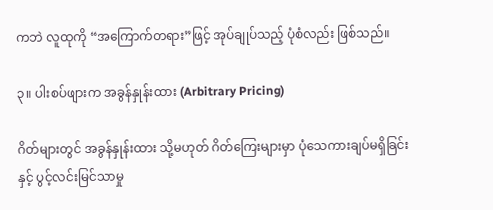ကဘဲ လူထုကို “အကြောက်တရား”ဖြင့် အုပ်ချုပ်သည့် ပုံစံလည်း ဖြစ်သည်။

၃။ ပါးစပ်ဖျားက အခွန်နှုန်းထား (Arbitrary Pricing)

ဂိတ်များတွင် အခွန်နှုန်းထား သို့မဟုတ် ဂိတ်ကြေးများမှာ ပုံသေကားချပ်မရှိခြင်း နှင့် ပွင့်လင်းမြင်သာမှု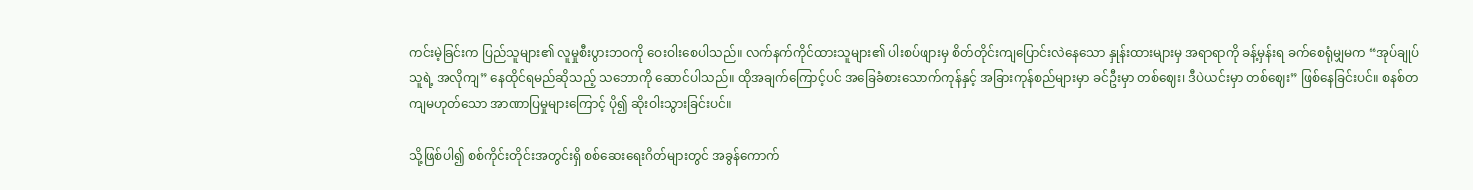ကင်းမဲ့ခြင်းက ပြည်သူများ၏ လူမှုစီးပွားဘဝကို ဝေးဝါးစေပါသည်။ လက်နက်ကိုင်ထားသူများ၏ ပါးစပ်ဖျားမှ စိတ်တိုင်းကျပြောင်းလဲနေသော နှုန်းထားများမှ အရာရာကို ခန့်မှန်းရ ခက်စေရုံမျှမက “အုပ်ချုပ်သူရဲ့ အလိုကျ” နေထိုင်ရမည်ဆိုသည့် သဘောကို ဆောင်ပါသည်။ ထိုအချက်ကြောင့်ပင် အခြေခံစားသောက်ကုန်နှင့် အခြားကုန်စည်များမှာ ခင်ဦးမှာ တစ်ဈေး၊ ဒီပဲယင်းမှာ တစ်ဈေး” ဖြစ်နေခြင်းပင်။ စနစ်တကျမဟုတ်သော အာဏာပြမှုများကြောင့် ပို၍ ဆိုးဝါးသွားခြင်းပင်။

သို့ဖြစ်ပါ၍ စစ်ကိုင်းတိုင်းအတွင်းရှိ စစ်ဆေးရေးဂိတ်များတွင် အခွန်ကောက်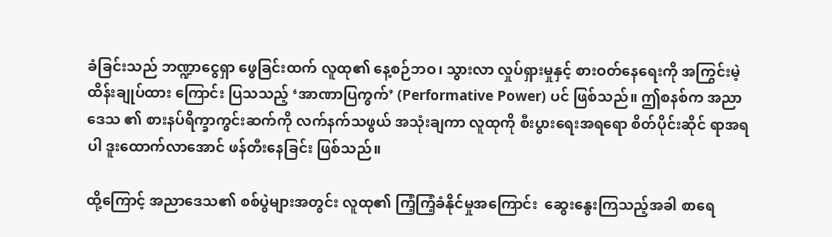ခံခြင်းသည် ဘဏ္ဍာငွေရှာ ဖွေခြင်းထက် လူထု၏ နေ့စဉ်ဘဝ၊ သွားလာ လှုပ်ရှားမှုနှင့် စားဝတ်နေရေးကို အကြွင်းမဲ့ ထိန်းချုပ်ထား ကြောင်း ပြသသည့် ‘အာဏာပြကွက်’ (Performative Power) ပင် ဖြစ်သည်။ ဤစနစ်က အညာဒေသ ၏ စားနပ်ရိက္ခာကွင်းဆက်ကို လက်နက်သဖွယ် အသုံးချကာ လူထုကို စီးပွားရေးအရရော စိတ်ပိုင်းဆိုင် ရာအရပါ ဒူးထောက်လာအောင် ဖန်တီးနေခြင်း ဖြစ်သည်။

ထို့ကြောင့် အညာဒေသ၏ စစ်ပွဲများအတွင်း လူထု၏ ကြံ့ကြံ့ခံနိုင်မှုအကြောင်း  ဆွေးနွေးကြသည့်အခါ စာရေ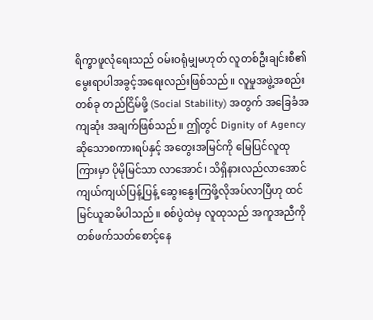ရိက္ခာဖူလုံရေးသည် ဝမ်းဝရုံမျှမဟုတ် လူတစ်ဦးချင်းစီ၏ မွေးရာပါအခွင့်အရေးလည်းဖြစ်သည်။ လူမှုအဖွဲ့အစည်းတစ်ခု တည်ငြိမ်ဖို့ (Social Stability) အတွက် အခြေခံအကျဆုံး အချက်ဖြစ်သည်။ ဤတွင် Dignity of Agency ဆိုသောစကားရပ်နှင့် အတွေးအမြင်ကို မြေပြင်လူထုကြားမှာ ပိုမိုမြင်သာ လာအောင်၊ သိရှိနားလည်လာအောင် ကျယ်ကျယ်ပြန့်ပြန့် ဆွေးနွေးကြဖို့လိုအပ်လာပြီဟု ထင်မြင်ယူဆမိပါသည်။ စစ်ပွဲထဲမှ လူထုသည် အကူအညီကို တစ်ဖက်သတ်စောင့်နေ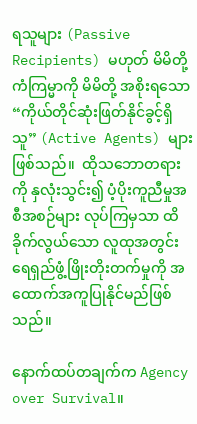ရသူများ (Passive Recipients) မဟုတ် မိမိတို့ ကံကြမ္မာကို မိမိတို့ အစိုးရသော “ကိုယ်တိုင်ဆုံးဖြတ်နိုင်ခွင့်ရှိသူ” (Active Agents) များဖြစ်သည်။  ထိုသဘောတရားကို နှလုံးသွင်း၍ ပံ့ပိုးကူညီမှုအစီအစဉ်များ လုပ်ကြမှသာ ထိခိုက်လွယ်သော လူထုအတွင်း ရေရှည်ဖွံ့ဖြိုးတိုးတက်မှုကို အထောက်အကူပြုနိုင်မည်ဖြစ်သည်။

နောက်ထပ်တချက်က Agency over Survival။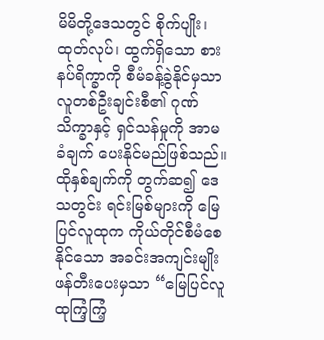မိမိတို့ဒေသတွင် စိုက်ပျိုး၊ထုတ်လုပ်၊ ထွက်ရှိသော စားနပ်ရိက္ခာကို စီမံခန့်ခွဲနိုင်မှသာ လူတစ်ဦးချင်းစီ၏ ဂုဏ်သိက္ခာနှင့် ရှင်သန်မှုကို အာမခံချက် ပေးနိုင်မည်ဖြစ်သည်။ ထိုနှစ်ချက်ကို တွက်ဆ၍ ဒေသတွင်း ရင်းမြစ်များကို မြေပြင်လူထုက ကိုယ်တိုင်စီမံစေနိုင်သော အခင်းအကျင်းမျိုး ဖန်တီးပေးမှသာ “မြေပြင်လူထုကြံ့ကြံ့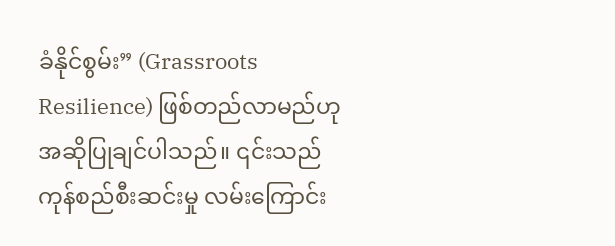ခံနိုင်စွမ်း” (Grassroots Resilience) ဖြစ်တည်လာမည်ဟု အဆိုပြုချင်ပါသည်။ ၎င်းသည် ကုန်စည်စီးဆင်းမှု လမ်းကြောင်း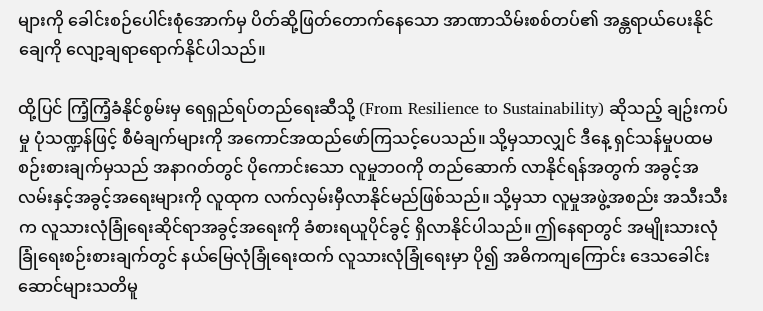များကို ခေါင်းစဉ်ပေါင်းစုံအောက်မှ ပိတ်ဆို့ဖြတ်တောက်နေသော အာဏာသိမ်းစစ်တပ်၏ အန္တရာယ်ပေးနိုင်ချေကို လျော့ချရာရောက်နိုင်ပါသည်။

ထို့ပြင် ကြံ့ကြံ့ခံနိုင်စွမ်းမှ ရေရှည်ရပ်တည်ရေးဆီသို့ (From Resilience to Sustainability) ဆိုသည့် ချဥ်းကပ်မှု ပုံသဏ္ဍန်ဖြင့် စီမံချက်များကို အကောင်အထည်ဖော်ကြသင့်ပေသည်။ သို့မှသာလျှင် ဒီနေ့ ရှင်သန်မှုပထမ စဉ်းစားချက်မှသည် အနာဂတ်တွင် ပိုကောင်းသော လူမှုဘဝကို တည်ဆောက် လာနိုင်ရန်အတွက် အခွင့်အလမ်းနှင့်အခွင့်အရေးများကို လူထုက လက်လှမ်းမှီလာနိုင်မည်ဖြစ်သည်။ သို့မှသာ လူမှုအဖွဲ့အစည်း အသီးသီးက လူသားလုံခြုံရေးဆိုင်ရာအခွင့်အရေးကို ခံစားရယူပိုင်ခွင့် ရှိလာနိုင်ပါသည်။ ဤနေရာတွင် အမျိုးသားလုံခြုံရေးစဉ်းစားချက်တွင် နယ်မြေလုံခြုံရေးထက် လူသားလုံခြုံရေးမှာ ပို၍ အဓိကကျကြောင်း ဒေသခေါင်းဆောင်များသတိမူ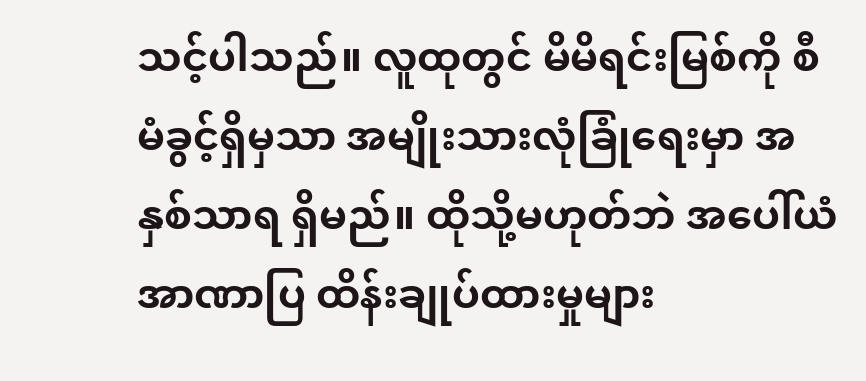သင့်ပါသည်။ လူထုတွင် မိမိရင်းမြစ်ကို စီမံခွင့်ရှိမှသာ အမျိုးသားလုံခြုံရေးမှာ အနှစ်သာရ ရှိမည်။ ထိုသို့မဟုတ်ဘဲ အပေါ်ယံ အာဏာပြ ထိန်းချုပ်ထားမှုများ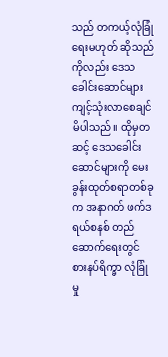သည် တကယ့်လုံခြုံရေးမဟုတ် ဆိုသည်ကိုလည်း ဒေသခေါင်းဆောင်များ ကျင့်သုံးလာစေချင်မိပါသည်။ ထိုမှတဆင့် ဒေသခေါင်းဆောင်များကို မေးခွန်းထုတ်စရာတစ်ခုက အနာဂတ် ဖက်ဒရယ်စနစ် တည်ဆောက်ရေးတွင် စားနပ်ရိက္ခာ လုံခြုံမှု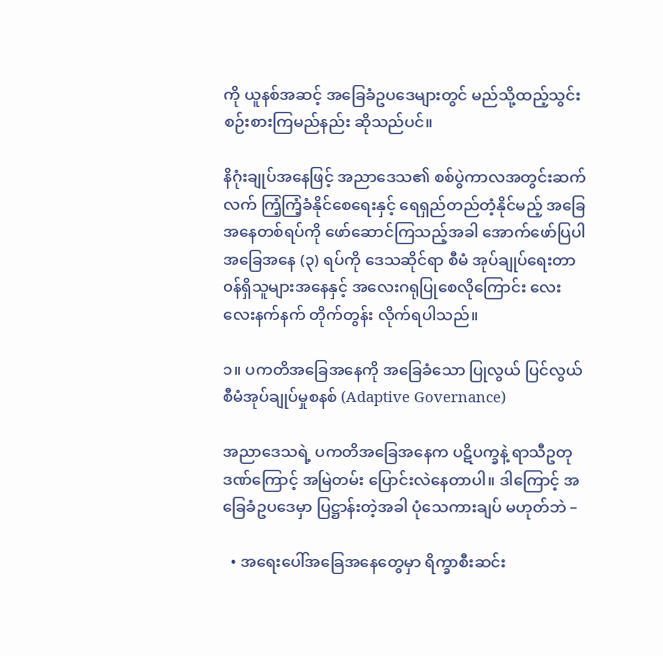ကို ယူနစ်အဆင့် အခြေခံဥပဒေများတွင် မည်သို့ထည့်သွင်း စဉ်းစားကြမည်နည်း ဆိုသည်ပင်။

နိဂုံးချုပ်အနေဖြင့် အညာဒေသ၏ စစ်ပွဲကာလအတွင်းဆက်လက် ကြံ့ကြံ့ခံနိုင်စေရေးနှင့် ရေရှည်တည်တံ့နိုင်မည့် အခြေ အနေတစ်ရပ်ကို ဖော်ဆောင်ကြသည့်အခါ အောက်ဖော်ပြပါ အခြေအနေ (၃) ရပ်ကို ဒေသဆိုင်ရာ စီမံ အုပ်ချုပ်ရေးတာ၀န်ရှိသူများအနေနှင့် အလေးဂရုပြုစေလိုကြောင်း လေးလေးနက်နက် တိုက်တွန်း လိုက်ရပါသည်။

၁။ ပကတိအခြေအနေကို အခြေခံသော ပြုလွယ် ပြင်လွယ် စီမံအုပ်ချုပ်မှုစနစ် (Adaptive Governance)

အညာဒေသရဲ့ ပကတိအခြေအနေက ပဋိပက္ခနဲ့ ရာသီဥတုဒဏ်ကြောင့် အမြဲတမ်း ပြောင်းလဲနေတာပါ။ ဒါကြောင့် အခြေခံဥပဒေမှာ ပြဋ္ဌာန်းတဲ့အခါ ပုံသေကားချပ် မဟုတ်ဘဲ –

  • အရေးပေါ်အခြေအနေတွေမှာ ရိက္ခာစီးဆင်း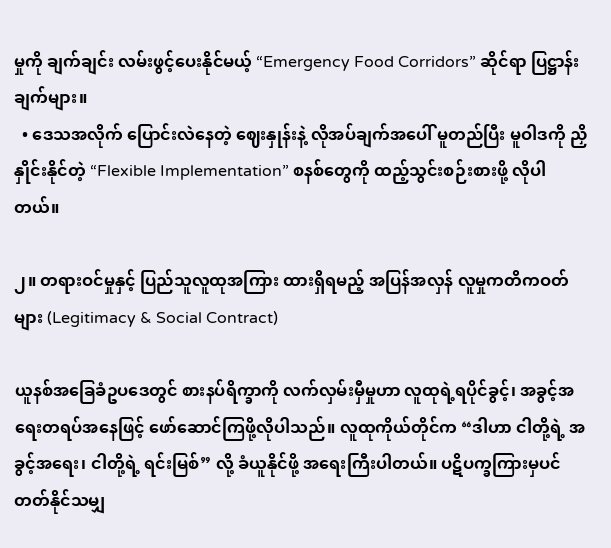မှုကို ချက်ချင်း လမ်းဖွင့်ပေးနိုင်မယ့် “Emergency Food Corridors” ဆိုင်ရာ ပြဋ္ဌာန်းချက်များ။
  • ဒေသအလိုက် ပြောင်းလဲနေတဲ့ ဈေးနှုန်းနဲ့ လိုအပ်ချက်အပေါ် မူတည်ပြီး မူဝါဒကို ညှိနှိုင်းနိုင်တဲ့ “Flexible Implementation” စနစ်တွေကို ထည့်သွင်းစဉ်းစားဖို့ လိုပါတယ်။

၂။ တရားဝင်မှုနှင့် ပြည်သူလူထုအကြား ထားရှိရမည့် အပြန်အလှန် လူမှုကတိကဝတ်များ (Legitimacy & Social Contract)

ယူနစ်အခြေခံဥပဒေတွင် စားနပ်ရိက္ခာကို လက်လှမ်းမှီမှုဟာ လူထုရဲ့ရပိုင်ခွင့်၊ အခွင့်အရေးတရပ်အနေဖြင့် ဖော်‌ဆောင်ကြဖို့လိုပါသည်။ လူထုကိုယ်တိုင်က “ဒါဟာ ငါတို့ရဲ့ အခွင့်အရေး၊ ငါတို့ရဲ့ ရင်းမြစ်” လို့ ခံယူနိုင်ဖို့ အရေးကြီးပါတယ်။ ပဋိပက္ခကြားမှပင် တတ်နိုင်သမျှ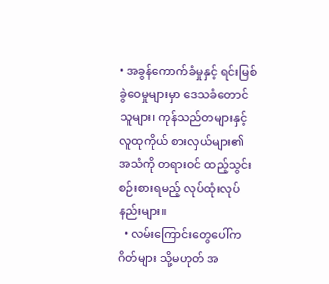• အခွန်ကောက်ခံမှုနှင့် ရင်းမြစ်ခွဲဝေမှုများမှာ ဒေသခံတောင်သူများ၊ ကုန်သည်တများနှင့်လူထုကိုယ် စားလှယ်များ၏ အသံကို တရားဝင် ထည့်သွင်းစဉ်းစားရမည့် လုပ်ထုံးလုပ်နည်းများ။
  • လမ်းကြောင်းတွေပေါ်က ဂိတ်များ သို့မဟုတ် အ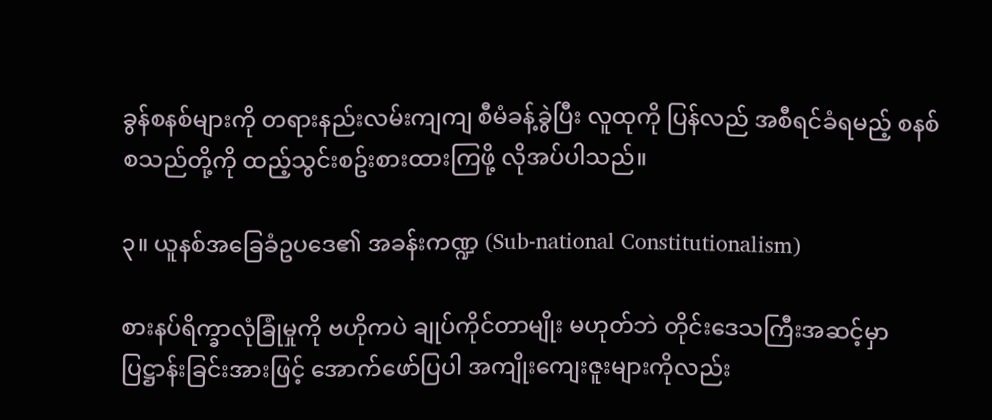ခွန်စနစ်များကို တရားနည်းလမ်းကျကျ စီမံခန့်ခွဲပြီး လူထုကို ပြန်လည် အစီရင်ခံရမည့် စနစ် စသည်တို့ကို ထည့်သွင်းစဥ်းစားထားကြဖို့ လိုအပ်ပါသည်။

၃။ ယူနစ်အခြေခံဥပဒေ၏ အခန်းကဏ္ဍ (Sub-national Constitutionalism)

စားနပ်ရိက္ခာလုံခြုံမှုကို ဗဟိုကပဲ ချုပ်ကိုင်တာမျိုး မဟုတ်ဘဲ တိုင်းဒေသကြီးအဆင့်မှာ ပြဋ္ဌာန်းခြင်းအားဖြင့် အောက်ဖော်ပြပါ အကျိုးကျေးဇူးများကိုလည်း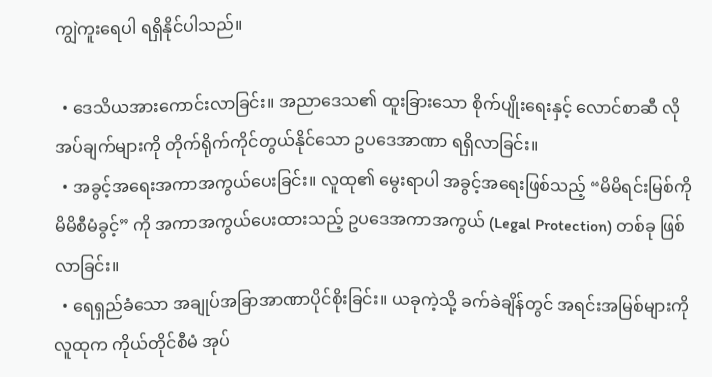ကျွဲကူးရေပါ ရရှိနိုင်ပါသည်။

  • ဒေသိယအားကောင်းလာခြင်း။ အညာဒေသ၏ ထူးခြားသော စိုက်ပျိုးရေးနှင့် လောင်စာဆီ လိုအပ်ချက်များကို တိုက်ရိုက်ကိုင်တွယ်နိုင်သော ဥပဒေအာဏာ ရရှိလာခြင်း။
  • အခွင့်အရေးအကာအကွယ်ပေးခြင်း။ လူထု၏ မွေးရာပါ အခွင့်အရေးဖြစ်သည့် “မိမိရင်းမြစ်ကို မိမိစီမံခွင့်” ကို အကာအကွယ်ပေးထားသည့် ဥပဒေအကာအကွယ် (Legal Protection) တစ်ခု ဖြစ်လာခြင်း။
  • ရေရှည်ခံသော အချုပ်အခြာအာဏာပိုင်စိုးခြင်း။ ယခုကဲ့သို့ ခက်ခဲချိန်တွင် အရင်းအမြစ်များကို လူထုက ကိုယ်တိုင်စီမံ အုပ်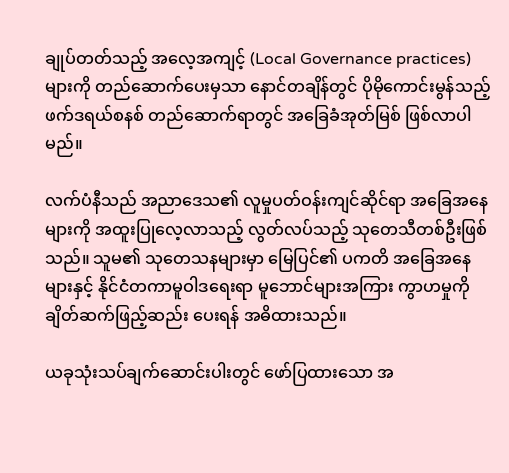ချုပ်တတ်သည့် အလေ့အကျင့် (Local Governance practices) များကို တည်ဆောက်ပေးမှသာ နောင်တချိန်တွင် ပိုမိုကောင်းမွန်သည့် ဖက်ဒရယ်စနစ် တည်ဆောက်ရာတွင် အခြေခံအုတ်မြစ် ဖြစ်လာပါမည်။

လက်ပံနီသည် အညာဒေသ၏ လူမှုပတ်ဝန်းကျင်ဆိုင်ရာ အခြေအနေများကို အထူးပြုလေ့လာသည့် လွတ်လပ်သည့် သုတေသီတစ်ဦးဖြစ်သည်။ သူမ၏ သုတေသနများမှာ မြေပြင်၏ ပကတိ အခြေအနေများနှင့် နိုင်ငံတကာမူဝါဒရေးရာ မူဘောင်များအကြား ကွာဟမှုကို ချိတ်ဆက်ဖြည့်ဆည်း ပေးရန် အဓိထားသည်။

ယခုသုံးသပ်ချက်ဆောင်းပါးတွင် ဖော်ပြထားသော အ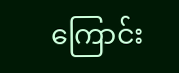ကြောင်း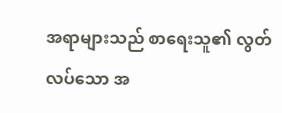အရာများသည် စာရေးသူ၏ လွတ်လပ်သော အ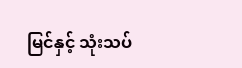မြင်နှင့် သုံးသပ်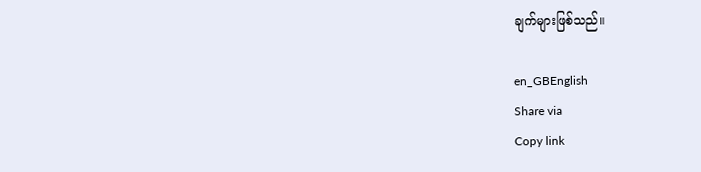ချက်များဖြစ်သည်။

en_GBEnglish
Share via
Copy link